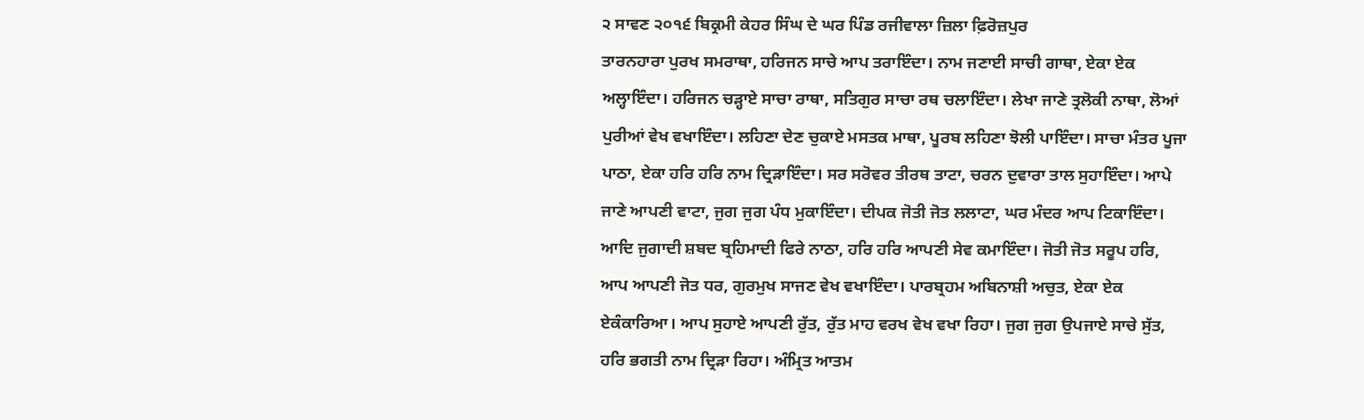੨ ਸਾਵਣ ੨੦੧੬ ਬਿਕ੍ਰਮੀ ਕੇਹਰ ਸਿੰਘ ਦੇ ਘਰ ਪਿੰਡ ਰਜੀਵਾਲਾ ਜ਼ਿਲਾ ਫ਼ਿਰੋਜ਼ਪੁਰ
ਤਾਰਨਹਾਰਾ ਪੁਰਖ ਸਮਰਾਥਾ, ਹਰਿਜਨ ਸਾਚੇ ਆਪ ਤਰਾਇੰਦਾ। ਨਾਮ ਜਣਾਈ ਸਾਚੀ ਗਾਥਾ, ਏਕਾ ਏਕ ਅਲ੍ਹਾਇੰਦਾ। ਹਰਿਜਨ ਚੜ੍ਹਾਏ ਸਾਚਾ ਰਾਥਾ, ਸਤਿਗੁਰ ਸਾਚਾ ਰਥ ਚਲਾਇੰਦਾ। ਲੇਖਾ ਜਾਣੇ ਤ੍ਰਲੋਕੀ ਨਾਥਾ, ਲੋਆਂ ਪੁਰੀਆਂ ਵੇਖ ਵਖਾਇੰਦਾ। ਲਹਿਣਾ ਦੇਣ ਚੁਕਾਏ ਮਸਤਕ ਮਾਥਾ, ਪੂਰਬ ਲਹਿਣਾ ਝੋਲੀ ਪਾਇੰਦਾ। ਸਾਚਾ ਮੰਤਰ ਪੂਜਾ ਪਾਠਾ, ਏਕਾ ਹਰਿ ਹਰਿ ਨਾਮ ਦ੍ਰਿੜਾਇੰਦਾ। ਸਰ ਸਰੋਵਰ ਤੀਰਥ ਤਾਟਾ, ਚਰਨ ਦੁਵਾਰਾ ਤਾਲ ਸੁਹਾਇੰਦਾ। ਆਪੇ ਜਾਣੇ ਆਪਣੀ ਵਾਟਾ, ਜੁਗ ਜੁਗ ਪੰਧ ਮੁਕਾਇੰਦਾ। ਦੀਪਕ ਜੋਤੀ ਜੋਤ ਲਲਾਟਾ, ਘਰ ਮੰਦਰ ਆਪ ਟਿਕਾਇੰਦਾ। ਆਦਿ ਜੁਗਾਦੀ ਸ਼ਬਦ ਬ੍ਰਹਿਮਾਦੀ ਫਿਰੇ ਨਾਠਾ, ਹਰਿ ਹਰਿ ਆਪਣੀ ਸੇਵ ਕਮਾਇੰਦਾ। ਜੋਤੀ ਜੋਤ ਸਰੂਪ ਹਰਿ, ਆਪ ਆਪਣੀ ਜੋਤ ਧਰ, ਗੁਰਮੁਖ ਸਾਜਣ ਵੇਖ ਵਖਾਇੰਦਾ। ਪਾਰਬ੍ਰਹਮ ਅਬਿਨਾਸ਼ੀ ਅਚੁਤ, ਏਕਾ ਏਕ ਏਕੰਕਾਰਿਆ। ਆਪ ਸੁਹਾਏ ਆਪਣੀ ਰੁੱਤ, ਰੁੱਤ ਮਾਹ ਵਰਖ ਵੇਖ ਵਖਾ ਰਿਹਾ। ਜੁਗ ਜੁਗ ਉਪਜਾਏ ਸਾਚੇ ਸੁੱਤ, ਹਰਿ ਭਗਤੀ ਨਾਮ ਦ੍ਰਿੜਾ ਰਿਹਾ। ਅੰਮ੍ਰਿਤ ਆਤਮ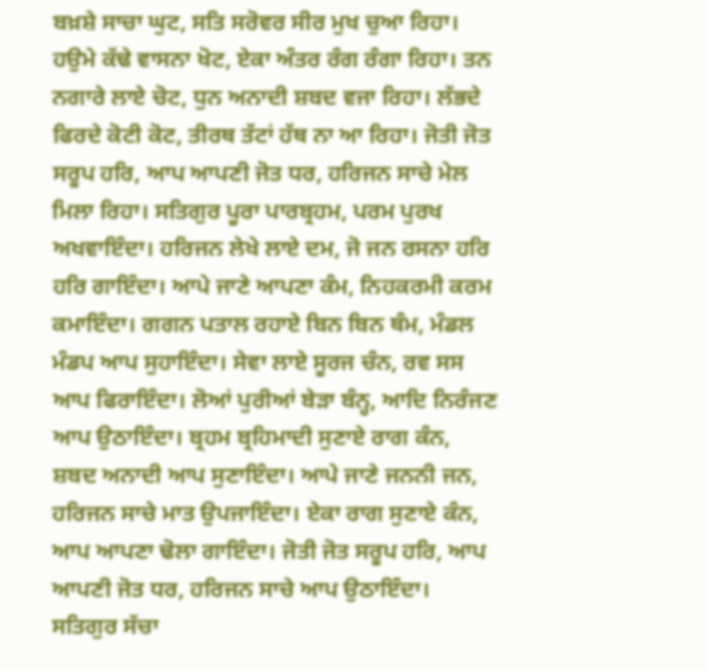ਬਖ਼ਸ਼ੇ ਸਾਚਾ ਘੁਟ, ਸਤਿ ਸਰੋਵਰ ਸੀਰ ਮੁਖ ਚੁਆ ਰਿਹਾ। ਹਉਮੇ ਕੱਢੇ ਵਾਸਨਾ ਖੋਟ, ਏਕਾ ਅੰਤਰ ਰੰਗ ਰੰਗਾ ਰਿਹਾ। ਤਨ ਨਗਾਰੇ ਲਾਏ ਚੋਟ, ਧੁਨ ਅਨਾਦੀ ਸ਼ਬਦ ਵਜਾ ਰਿਹਾ। ਲੱਭਦੇ ਫਿਰਦੇ ਕੋਟੀ ਕੋਟ, ਤੀਰਥ ਤੱਟਾਂ ਹੱਥ ਨਾ ਆ ਰਿਹਾ। ਜੋਤੀ ਜੋਤ ਸਰੂਪ ਹਰਿ, ਆਪ ਆਪਣੀ ਜੋਤ ਧਰ, ਹਰਿਜਨ ਸਾਚੇ ਮੇਲ ਮਿਲਾ ਰਿਹਾ। ਸਤਿਗੁਰ ਪੂਰਾ ਪਾਰਬ੍ਰਹਮ, ਪਰਮ ਪੁਰਖ ਅਖਵਾਇੰਦਾ। ਹਰਿਜਨ ਲੇਖੇ ਲਾਏ ਦਮ, ਜੋ ਜਨ ਰਸਨਾ ਹਰਿ ਹਰਿ ਗਾਇੰਦਾ। ਆਪੇ ਜਾਣੇ ਆਪਣਾ ਕੰਮ, ਨਿਹਕਰਮੀ ਕਰਮ ਕਮਾਇੰਦਾ। ਗਗਨ ਪਤਾਲ ਰਹਾਏ ਬਿਨ ਬਿਨ ਥੰਮ, ਮੰਡਲ ਮੰਡਪ ਆਪ ਸੁਹਾਇੰਦਾ। ਸੇਵਾ ਲਾਏ ਸੂਰਜ ਚੰਨ, ਰਵ ਸਸ ਆਪ ਫਿਰਾਇੰਦਾ। ਲੋਆਂ ਪੁਰੀਆਂ ਬੇੜਾ ਬੰਨ੍ਹ, ਆਦਿ ਨਿਰੰਜਣ ਆਪ ਉਠਾਇੰਦਾ। ਬ੍ਰਹਮ ਬ੍ਰਹਿਮਾਦੀ ਸੁਣਾਏ ਰਾਗ ਕੰਨ, ਸ਼ਬਦ ਅਨਾਦੀ ਆਪ ਸੁਣਾਇੰਦਾ। ਆਪੇ ਜਾਣੇ ਜਨਨੀ ਜਨ, ਹਰਿਜਨ ਸਾਚੇ ਮਾਤ ਉਪਜਾਇੰਦਾ। ਏਕਾ ਰਾਗ ਸੁਣਾਏ ਕੰਨ, ਆਪ ਆਪਣਾ ਢੋਲਾ ਗਾਇੰਦਾ। ਜੋਤੀ ਜੋਤ ਸਰੂਪ ਹਰਿ, ਆਪ ਆਪਣੀ ਜੋਤ ਧਰ, ਹਰਿਜਨ ਸਾਚੇ ਆਪ ਉਠਾਇੰਦਾ। ਸਤਿਗੁਰ ਸੱਚਾ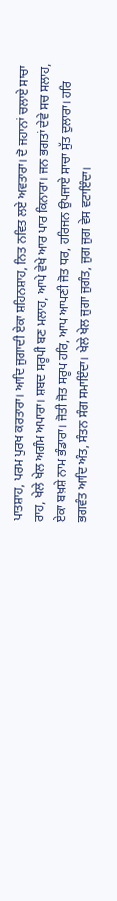ਪਾਤਸ਼ਾਹ, ਪਰਮ ਪੁਰਖ ਕਰਤਾਰਾ। ਆਦਿ ਜੁਗਾਦੀ ਏਕਾ ਸ਼ਹਿਨਸ਼ਾਹ, ਨਿਤ ਨਵਿਤ ਲਏ ਅਵਤਾਰਾ। ਦੋ ਜਹਾਨਾਂ ਚਲਾਏ ਸਾਚਾ ਰਾਹ, ਖੇਲੇ ਖੇਲ ਅਗੰਮ ਅਪਾਰਾ। ਸ਼ਬਦ ਸਰੂਪੀ ਬਣ ਮਲਾਹ, ਆਪੇ ਵੇਖੇ ਆਰ ਪਾਰ ਕਿਨਾਰਾ। ਜਨ ਭਗਤਾਂ ਦੇਵੇ ਸਚ ਸਲਾਹ, ਏਕਾ ਬਖ਼ਸ਼ੇ ਨਾਮ ਭੰਡਾਰਾ। ਜੋਤੀ ਜੋਤ ਸਰੂਪ ਹਰਿ, ਆਪ ਆਪਣੀ ਜੋਤ ਧਰ, ਹਰਿਜਨ ਉਪਜਾਏ ਸਾਚਾ ਸੁੱਤ ਦੁਲਾਰਾ। ਹਰਿ ਭਗਵੰਤ ਆਦਿ ਅੰਤ, ਸੰਤਨ ਸੰਗ ਸਮਾਇੰਦਾ। ਖੇਲੇ ਖੇਲ ਜੁਗਾ ਜੁਗੰਤ, ਜੁਗ ਜੁਗ ਵੇਸ ਵਟਾਇੰਦਾ।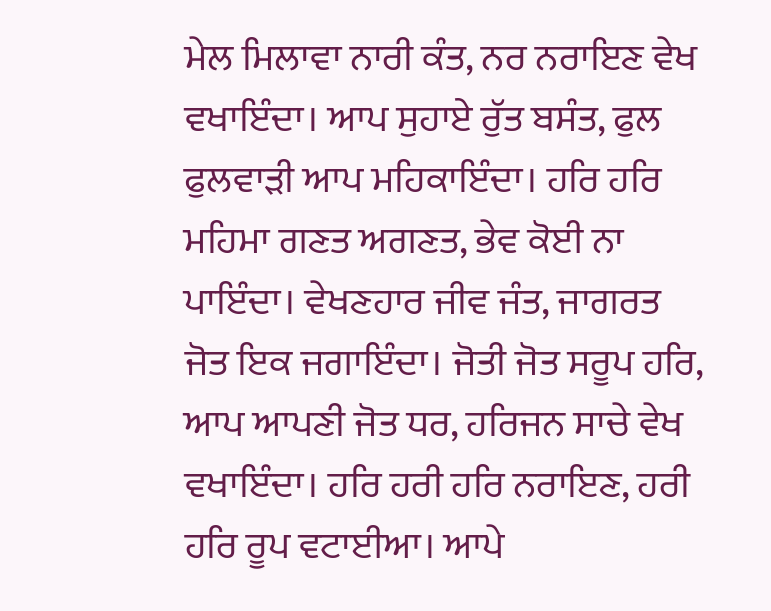ਮੇਲ ਮਿਲਾਵਾ ਨਾਰੀ ਕੰਤ, ਨਰ ਨਰਾਇਣ ਵੇਖ ਵਖਾਇੰਦਾ। ਆਪ ਸੁਹਾਏ ਰੁੱਤ ਬਸੰਤ, ਫੁਲ ਫੁਲਵਾੜੀ ਆਪ ਮਹਿਕਾਇੰਦਾ। ਹਰਿ ਹਰਿ ਮਹਿਮਾ ਗਣਤ ਅਗਣਤ, ਭੇਵ ਕੋਈ ਨਾ ਪਾਇੰਦਾ। ਵੇਖਣਹਾਰ ਜੀਵ ਜੰਤ, ਜਾਗਰਤ ਜੋਤ ਇਕ ਜਗਾਇੰਦਾ। ਜੋਤੀ ਜੋਤ ਸਰੂਪ ਹਰਿ, ਆਪ ਆਪਣੀ ਜੋਤ ਧਰ, ਹਰਿਜਨ ਸਾਚੇ ਵੇਖ ਵਖਾਇੰਦਾ। ਹਰਿ ਹਰੀ ਹਰਿ ਨਰਾਇਣ, ਹਰੀ ਹਰਿ ਰੂਪ ਵਟਾਈਆ। ਆਪੇ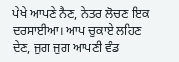ਪੇਖੇ ਆਪਣੇ ਨੈਣ, ਨੇਤਰ ਲੋਚਣ ਇਕ ਦਰਸਾਈਆ। ਆਪ ਚੁਕਾਏ ਲਹਿਣ ਦੇਣ, ਜੁਗ ਜੁਗ ਆਪਣੀ ਵੰਡ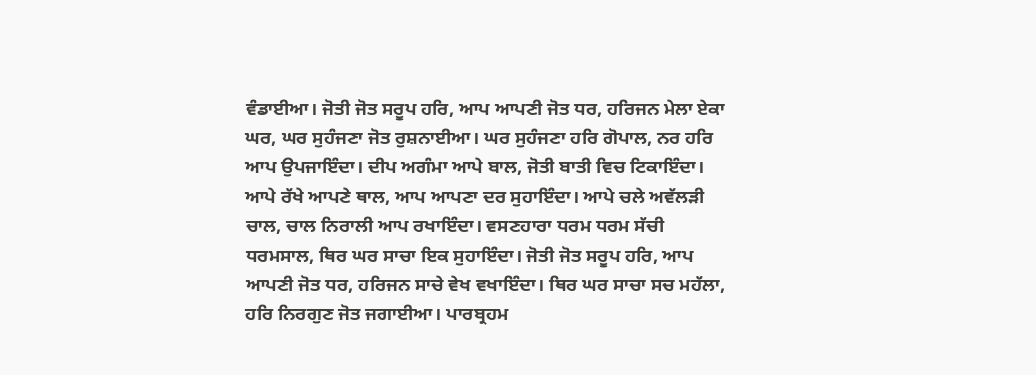ਵੰਡਾਈਆ। ਜੋਤੀ ਜੋਤ ਸਰੂਪ ਹਰਿ, ਆਪ ਆਪਣੀ ਜੋਤ ਧਰ, ਹਰਿਜਨ ਮੇਲਾ ਏਕਾ ਘਰ, ਘਰ ਸੁਹੰਜਣਾ ਜੋਤ ਰੁਸ਼ਨਾਈਆ। ਘਰ ਸੁਹੰਜਣਾ ਹਰਿ ਗੋਪਾਲ, ਨਰ ਹਰਿ ਆਪ ਉਪਜਾਇੰਦਾ। ਦੀਪ ਅਗੰਮਾ ਆਪੇ ਬਾਲ, ਜੋਤੀ ਬਾਤੀ ਵਿਚ ਟਿਕਾਇੰਦਾ। ਆਪੇ ਰੱਖੇ ਆਪਣੇ ਥਾਲ, ਆਪ ਆਪਣਾ ਦਰ ਸੁਹਾਇੰਦਾ। ਆਪੇ ਚਲੇ ਅਵੱਲੜੀ ਚਾਲ, ਚਾਲ ਨਿਰਾਲੀ ਆਪ ਰਖਾਇੰਦਾ। ਵਸਣਹਾਰਾ ਧਰਮ ਧਰਮ ਸੱਚੀ ਧਰਮਸਾਲ, ਥਿਰ ਘਰ ਸਾਚਾ ਇਕ ਸੁਹਾਇੰਦਾ। ਜੋਤੀ ਜੋਤ ਸਰੂਪ ਹਰਿ, ਆਪ ਆਪਣੀ ਜੋਤ ਧਰ, ਹਰਿਜਨ ਸਾਚੇ ਵੇਖ ਵਖਾਇੰਦਾ। ਥਿਰ ਘਰ ਸਾਚਾ ਸਚ ਮਹੱਲਾ, ਹਰਿ ਨਿਰਗੁਣ ਜੋਤ ਜਗਾਈਆ। ਪਾਰਬ੍ਰਹਮ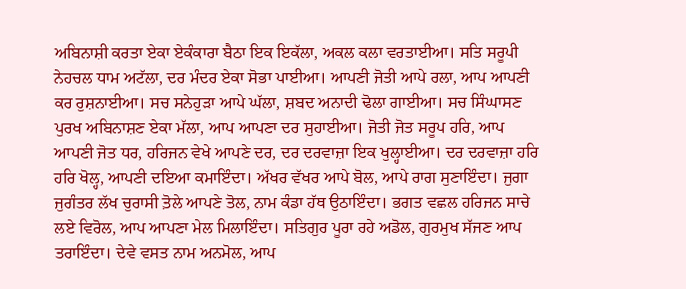ਅਬਿਨਾਸ਼ੀ ਕਰਤਾ ਏਕਾ ਏਕੰਕਾਰਾ ਬੈਠਾ ਇਕ ਇਕੱਲਾ, ਅਕਲ ਕਲਾ ਵਰਤਾਈਆ। ਸਤਿ ਸਰੂਪੀ ਨੇਹਚਲ ਧਾਮ ਅਟੱਲਾ, ਦਰ ਮੰਦਰ ਏਕਾ ਸੋਭਾ ਪਾਈਆ। ਆਪਣੀ ਜੋਤੀ ਆਪੇ ਰਲਾ, ਆਪ ਆਪਣੀ ਕਰ ਰੁਸ਼ਨਾਈਆ। ਸਚ ਸਨੇਹੁੜਾ ਆਪੇ ਘੱਲਾ, ਸ਼ਬਦ ਅਨਾਦੀ ਢੋਲਾ ਗਾਈਆ। ਸਚ ਸਿੰਘਾਸਣ ਪੁਰਖ ਅਬਿਨਾਸ਼ਣ ਏਕਾ ਮੱਲਾ, ਆਪ ਆਪਣਾ ਦਰ ਸੁਹਾਈਆ। ਜੋਤੀ ਜੋਤ ਸਰੂਪ ਹਰਿ, ਆਪ ਆਪਣੀ ਜੋਤ ਧਰ, ਹਰਿਜਨ ਵੇਖੇ ਆਪਣੇ ਦਰ, ਦਰ ਦਰਵਾਜ਼ਾ ਇਕ ਖੁਲ੍ਹਾਈਆ। ਦਰ ਦਰਵਾਜ਼ਾ ਹਰਿ ਹਰਿ ਖੋਲ੍ਹ, ਆਪਣੀ ਦਇਆ ਕਮਾਇੰਦਾ। ਅੱਖਰ ਵੱਖਰ ਆਪੇ ਬੋਲ, ਆਪੇ ਰਾਗ ਸੁਣਾਇੰਦਾ। ਜੁਗਾ ਜੁਗੰਤਰ ਲੱਖ ਚੁਰਾਸੀ ਤ਼ੋਲੇ ਆਪਣੇ ਤੋਲ, ਨਾਮ ਕੰਡਾ ਹੱਥ ਉਠਾਇੰਦਾ। ਭਗਤ ਵਛਲ ਹਰਿਜਨ ਸਾਚੇ ਲਏ ਵਿਰੋਲ, ਆਪ ਆਪਣਾ ਮੇਲ ਮਿਲਾਇੰਦਾ। ਸਤਿਗੁਰ ਪੂਰਾ ਰਹੇ ਅਡੋਲ, ਗੁਰਮੁਖ ਸੱਜਣ ਆਪ ਤਰਾਇੰਦਾ। ਦੇਵੇ ਵਸਤ ਨਾਮ ਅਨਮੋਲ, ਆਪ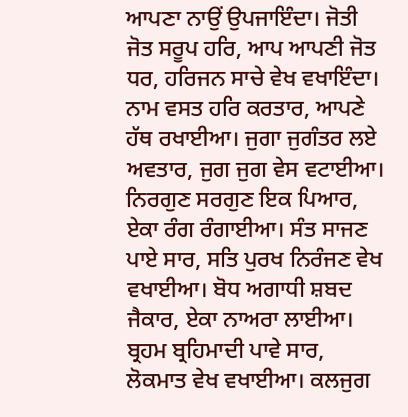ਆਪਣਾ ਨਾਉਂ ਉਪਜਾਇੰਦਾ। ਜੋਤੀ ਜੋਤ ਸਰੂਪ ਹਰਿ, ਆਪ ਆਪਣੀ ਜੋਤ ਧਰ, ਹਰਿਜਨ ਸਾਚੇ ਵੇਖ ਵਖਾਇੰਦਾ। ਨਾਮ ਵਸਤ ਹਰਿ ਕਰਤਾਰ, ਆਪਣੇ ਹੱਥ ਰਖਾਈਆ। ਜੁਗਾ ਜੁਗੰਤਰ ਲਏ ਅਵਤਾਰ, ਜੁਗ ਜੁਗ ਵੇਸ ਵਟਾਈਆ। ਨਿਰਗੁਣ ਸਰਗੁਣ ਇਕ ਪਿਆਰ, ਏਕਾ ਰੰਗ ਰੰਗਾਈਆ। ਸੰਤ ਸਾਜਣ ਪਾਏ ਸਾਰ, ਸਤਿ ਪੁਰਖ ਨਿਰੰਜਣ ਵੇਖ ਵਖਾਈਆ। ਬੋਧ ਅਗਾਧੀ ਸ਼ਬਦ ਜੈਕਾਰ, ਏਕਾ ਨਾਅਰਾ ਲਾਈਆ। ਬ੍ਰਹਮ ਬ੍ਰਹਿਮਾਦੀ ਪਾਵੇ ਸਾਰ, ਲੋਕਮਾਤ ਵੇਖ ਵਖਾਈਆ। ਕਲਜੁਗ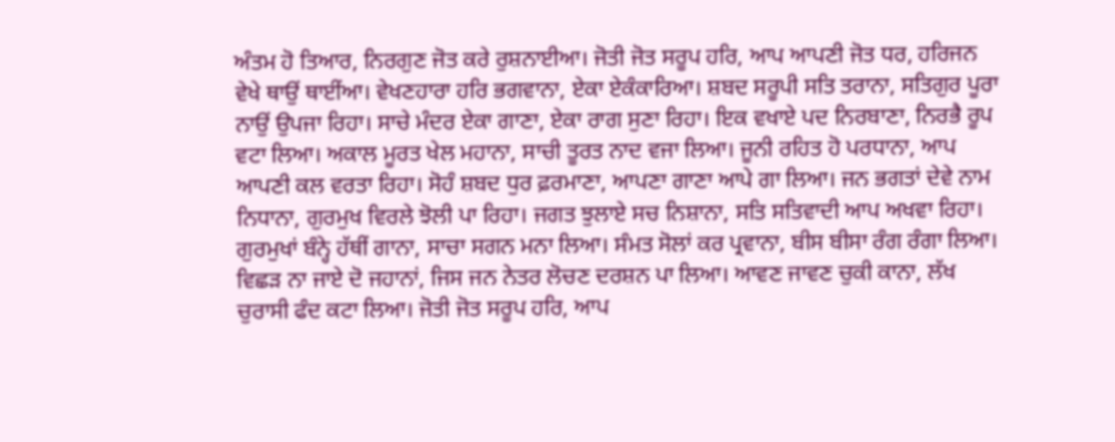ਅੰਤਮ ਹੋ ਤਿਆਰ, ਨਿਰਗੁਣ ਜੋਤ ਕਰੇ ਰੁਸ਼ਨਾਈਆ। ਜੋਤੀ ਜੋਤ ਸਰੂਪ ਹਰਿ, ਆਪ ਆਪਣੀ ਜੋਤ ਧਰ, ਹਰਿਜਨ ਵੇਖੇ ਥਾਉਂ ਥਾਈਂਆ। ਵੇਖਣਹਾਰਾ ਹਰਿ ਭਗਵਾਨਾ, ਏਕਾ ਏਕੰਕਾਰਿਆ। ਸ਼ਬਦ ਸਰੂਪੀ ਸਤਿ ਤਰਾਨਾ, ਸਤਿਗੁਰ ਪੂਰਾ ਨਾਉਂ ਉਪਜਾ ਰਿਹਾ। ਸਾਚੇ ਮੰਦਰ ਏਕਾ ਗਾਣਾ, ਏਕਾ ਰਾਗ ਸੁਣਾ ਰਿਹਾ। ਇਕ ਵਖਾਏ ਪਦ ਨਿਰਬਾਣਾ, ਨਿਰਭੈ ਰੂਪ ਵਟਾ ਲਿਆ। ਅਕਾਲ ਮੂਰਤ ਖੇਲ ਮਹਾਨਾ, ਸਾਚੀ ਤੂਰਤ ਨਾਦ ਵਜਾ ਲਿਆ। ਜੂਨੀ ਰਹਿਤ ਹੋ ਪਰਧਾਨਾ, ਆਪ ਆਪਣੀ ਕਲ ਵਰਤਾ ਰਿਹਾ। ਸੋਹੰ ਸ਼ਬਦ ਧੁਰ ਫ਼ਰਮਾਣਾ, ਆਪਣਾ ਗਾਣਾ ਆਪੇ ਗਾ ਲਿਆ। ਜਨ ਭਗਤਾਂ ਦੇਵੇ ਨਾਮ ਨਿਧਾਨਾ, ਗੁਰਮੁਖ ਵਿਰਲੇ ਝੋਲੀ ਪਾ ਰਿਹਾ। ਜਗਤ ਝੁਲਾਏ ਸਚ ਨਿਸ਼ਾਨਾ, ਸਤਿ ਸਤਿਵਾਦੀ ਆਪ ਅਖਵਾ ਰਿਹਾ। ਗੁਰਮੁਖਾਂ ਬੰਨ੍ਹੇ ਹੱਥੀਂ ਗਾਨਾ, ਸਾਚਾ ਸਗਨ ਮਨਾ ਲਿਆ। ਸੰਮਤ ਸੋਲਾਂ ਕਰ ਪ੍ਰਵਾਨਾ, ਬੀਸ ਬੀਸਾ ਰੰਗ ਰੰਗਾ ਲਿਆ। ਵਿਛੜ ਨਾ ਜਾਏ ਦੋ ਜਹਾਨਾਂ, ਜਿਸ ਜਨ ਨੇਤਰ ਲੋਚਣ ਦਰਸ਼ਨ ਪਾ ਲਿਆ। ਆਵਣ ਜਾਵਣ ਚੁਕੀ ਕਾਨਾ, ਲੱਖ ਚੁਰਾਸੀ ਫੰਦ ਕਟਾ ਲਿਆ। ਜੋਤੀ ਜੋਤ ਸਰੂਪ ਹਰਿ, ਆਪ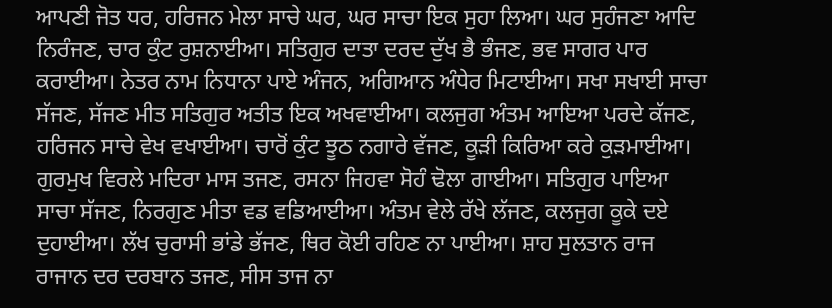ਆਪਣੀ ਜੋਤ ਧਰ, ਹਰਿਜਨ ਮੇਲਾ ਸਾਚੇ ਘਰ, ਘਰ ਸਾਚਾ ਇਕ ਸੁਹਾ ਲਿਆ। ਘਰ ਸੁਹੰਜਣਾ ਆਦਿ ਨਿਰੰਜਣ, ਚਾਰ ਕੁੰਟ ਰੁਸ਼ਨਾਈਆ। ਸਤਿਗੁਰ ਦਾਤਾ ਦਰਦ ਦੁੱਖ ਭੈ ਭੰਜਣ, ਭਵ ਸਾਗਰ ਪਾਰ ਕਰਾਈਆ। ਨੇਤਰ ਨਾਮ ਨਿਧਾਨਾ ਪਾਏ ਅੰਜਨ, ਅਗਿਆਨ ਅੰਧੇਰ ਮਿਟਾਈਆ। ਸਖਾ ਸਖਾਈ ਸਾਚਾ ਸੱਜਣ, ਸੱਜਣ ਮੀਤ ਸਤਿਗੁਰ ਅਤੀਤ ਇਕ ਅਖਵਾਈਆ। ਕਲਜੁਗ ਅੰਤਮ ਆਇਆ ਪਰਦੇ ਕੱਜਣ, ਹਰਿਜਨ ਸਾਚੇ ਵੇਖ ਵਖਾਈਆ। ਚਾਰੋਂ ਕੁੰਟ ਝੂਠ ਨਗਾਰੇ ਵੱਜਣ, ਕੂੜੀ ਕਿਰਿਆ ਕਰੇ ਕੁੜਮਾਈਆ। ਗੁਰਮੁਖ ਵਿਰਲੇ ਮਦਿਰਾ ਮਾਸ ਤਜਣ, ਰਸਨਾ ਜਿਹਵਾ ਸੋਹੰ ਢੋਲਾ ਗਾਈਆ। ਸਤਿਗੁਰ ਪਾਇਆ ਸਾਚਾ ਸੱਜਣ, ਨਿਰਗੁਣ ਮੀਤਾ ਵਡ ਵਡਿਆਈਆ। ਅੰਤਮ ਵੇਲੇ ਰੱਖੇ ਲੱਜਣ, ਕਲਜੁਗ ਕੂਕੇ ਦਏ ਦੁਹਾਈਆ। ਲੱਖ ਚੁਰਾਸੀ ਭਾਂਡੇ ਭੱਜਣ, ਥਿਰ ਕੋਈ ਰਹਿਣ ਨਾ ਪਾਈਆ। ਸ਼ਾਹ ਸੁਲਤਾਨ ਰਾਜ ਰਾਜਾਨ ਦਰ ਦਰਬਾਨ ਤਜਣ, ਸੀਸ ਤਾਜ ਨਾ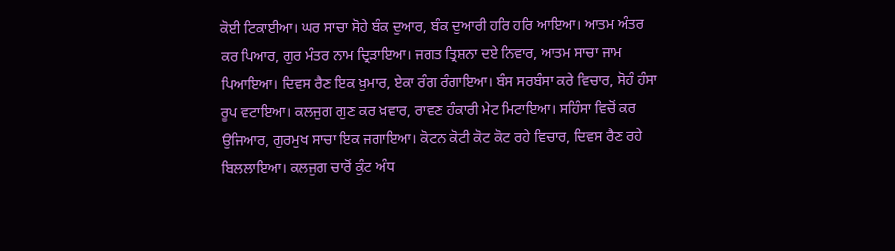ਕੋਈ ਟਿਕਾਈਆ। ਘਰ ਸਾਚਾ ਸੋਹੇ ਬੰਕ ਦੁਆਰ, ਬੰਕ ਦੁਆਰੀ ਹਰਿ ਹਰਿ ਆਇਆ। ਆਤਮ ਅੰਤਰ ਕਰ ਪਿਆਰ, ਗੁਰ ਮੰਤਰ ਨਾਮ ਦ੍ਰਿੜਾਇਆ। ਜਗਤ ਤ੍ਰਿਸ਼ਨਾ ਦਏ ਨਿਵਾਰ, ਆਤਮ ਸਾਚਾ ਜਾਮ ਪਿਆਇਆ। ਦਿਵਸ ਰੈਣ ਇਕ ਖ਼ੁਮਾਰ, ਏਕਾ ਰੰਗ ਰੰਗਾਇਆ। ਬੰਸ ਸਰਬੰਸਾ ਕਰੇ ਵਿਚਾਰ, ਸੋਹੰ ਹੰਸਾ ਰੂਪ ਵਟਾਇਆ। ਕਲਜੁਗ ਗੁਣ ਕਰ ਖ਼ਵਾਰ, ਰਾਵਣ ਹੰਕਾਰੀ ਮੇਟ ਮਿਟਾਇਆ। ਸਹਿੰਸਾ ਵਿਚੋਂ ਕਰ ਉਜਿਆਰ, ਗੁਰਮੁਖ ਸਾਚਾ ਇਕ ਜਗਾਇਆ। ਕੋਟਨ ਕੋਟੀ ਕੋਟ ਕੋਟ ਰਹੇ ਵਿਚਾਰ, ਦਿਵਸ ਰੈਣ ਰਹੇ ਬਿਲਲਾਇਆ। ਕਲਜੁਗ ਚਾਰੋਂ ਕੁੰਟ ਅੰਧ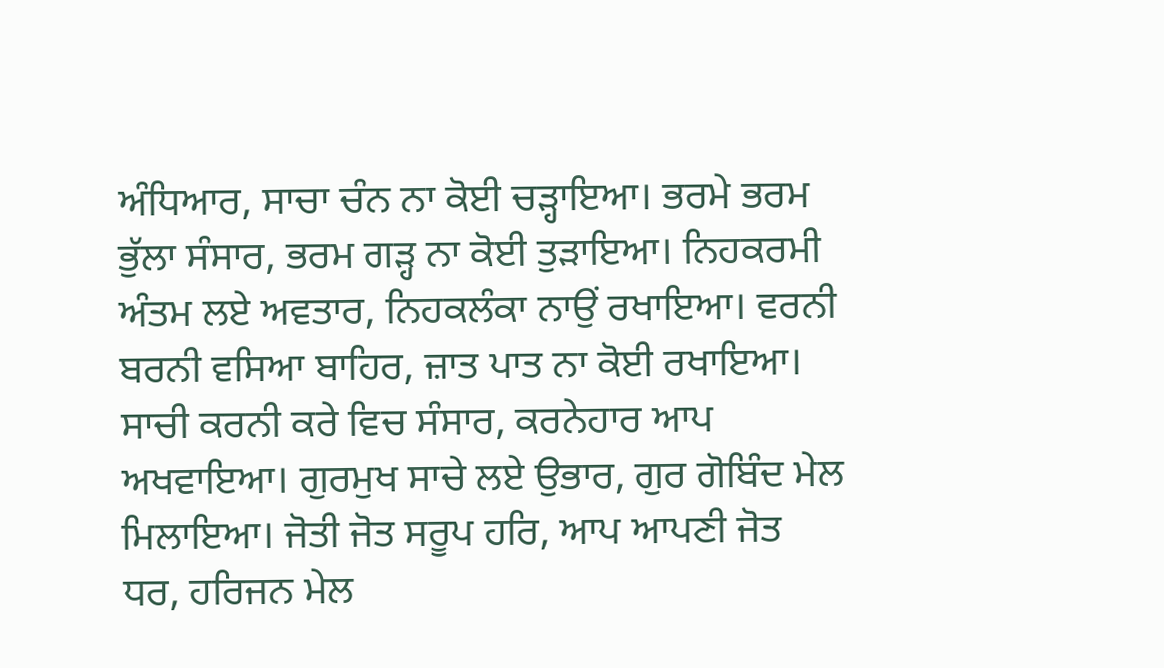ਅੰਧਿਆਰ, ਸਾਚਾ ਚੰਨ ਨਾ ਕੋਈ ਚੜ੍ਹਾਇਆ। ਭਰਮੇ ਭਰਮ ਭੁੱਲਾ ਸੰਸਾਰ, ਭਰਮ ਗੜ੍ਹ ਨਾ ਕੋਈ ਤੁੜਾਇਆ। ਨਿਹਕਰਮੀ ਅੰਤਮ ਲਏ ਅਵਤਾਰ, ਨਿਹਕਲੰਕਾ ਨਾਉਂ ਰਖਾਇਆ। ਵਰਨੀ ਬਰਨੀ ਵਸਿਆ ਬਾਹਿਰ, ਜ਼ਾਤ ਪਾਤ ਨਾ ਕੋਈ ਰਖਾਇਆ। ਸਾਚੀ ਕਰਨੀ ਕਰੇ ਵਿਚ ਸੰਸਾਰ, ਕਰਨੇਹਾਰ ਆਪ ਅਖਵਾਇਆ। ਗੁਰਮੁਖ ਸਾਚੇ ਲਏ ਉਭਾਰ, ਗੁਰ ਗੋਬਿੰਦ ਮੇਲ ਮਿਲਾਇਆ। ਜੋਤੀ ਜੋਤ ਸਰੂਪ ਹਰਿ, ਆਪ ਆਪਣੀ ਜੋਤ ਧਰ, ਹਰਿਜਨ ਮੇਲ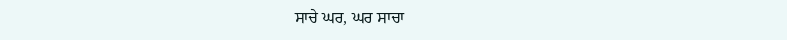ਸਾਚੇ ਘਰ, ਘਰ ਸਾਚਾ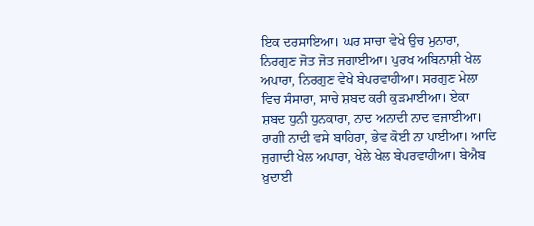ਇਕ ਦਰਸਾਇਆ। ਘਰ ਸਾਚਾ ਵੇਖੇ ਉਚ ਮੁਨਾਰਾ, ਨਿਰਗੁਣ ਜੋਤ ਜੋਤ ਜਗਾਈਆ। ਪੁਰਖ ਅਬਿਨਾਸ਼ੀ ਖੇਲ ਅਪਾਰਾ, ਨਿਰਗੁਣ ਵੇਖੇ ਬੇਪਰਵਾਹੀਆ। ਸਰਗੁਣ ਮੇਲਾ ਵਿਚ ਸੰਸਾਰਾ, ਸਾਚੇ ਸ਼ਬਦ ਕਰੀ ਕੁੜਮਾਈਆ। ਏਕਾ ਸ਼ਬਦ ਧੁਨੀ ਧੁਨਕਾਰਾ, ਨਾਦ ਅਨਾਦੀ ਨਾਦ ਵਜਾਈਆ। ਰਾਗੀ ਨਾਦੀ ਵਸੇ ਬਾਹਿਰਾ, ਭੇਵ ਕੋਈ ਨਾ ਪਾਈਆ। ਆਦਿ ਜੁਗਾਦੀ ਖੇਲ ਅਪਾਰਾ, ਖੇਲੇ ਖੇਲ ਬੇਪਰਵਾਹੀਆ। ਬੇਐਬ ਖ਼ੁਦਾਈ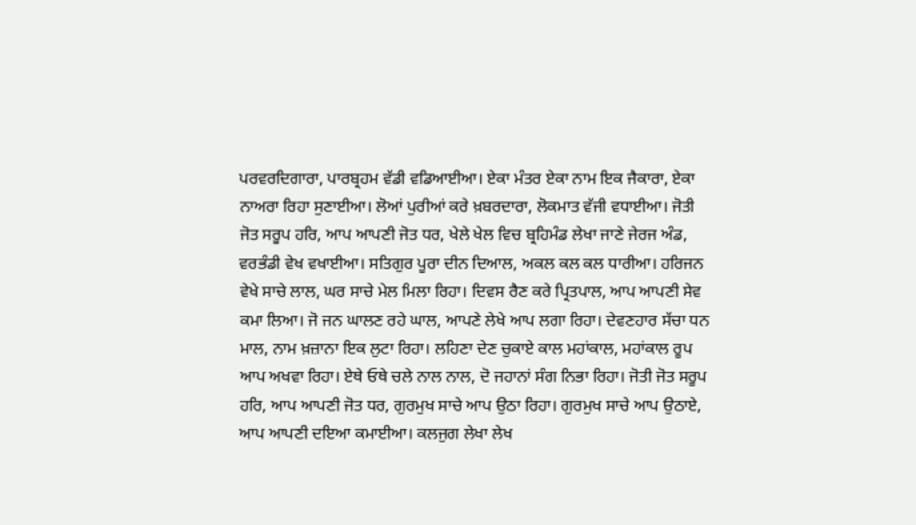ਪਰਵਰਦਿਗਾਰਾ, ਪਾਰਬ੍ਰਹਮ ਵੱਡੀ ਵਡਿਆਈਆ। ਏਕਾ ਮੰਤਰ ਏਕਾ ਨਾਮ ਇਕ ਜੈਕਾਰਾ, ਏਕਾ ਨਾਅਰਾ ਰਿਹਾ ਸੁਣਾਈਆ। ਲੋਆਂ ਪੁਰੀਆਂ ਕਰੇ ਖ਼ਬਰਦਾਰਾ, ਲੋਕਮਾਤ ਵੱਜੀ ਵਧਾਈਆ। ਜੋਤੀ ਜੋਤ ਸਰੂਪ ਹਰਿ, ਆਪ ਆਪਣੀ ਜੋਤ ਧਰ, ਖੇਲੇ ਖੇਲ ਵਿਚ ਬ੍ਰਹਿਮੰਡ ਲੇਖਾ ਜਾਣੇ ਜੇਰਜ ਅੰਡ, ਵਰਭੰਡੀ ਵੇਖ ਵਖਾਈਆ। ਸਤਿਗੁਰ ਪੂਰਾ ਦੀਨ ਦਿਆਲ, ਅਕਲ ਕਲ ਕਲ ਧਾਰੀਆ। ਹਰਿਜਨ ਵੇਖੇ ਸਾਚੇ ਲਾਲ, ਘਰ ਸਾਚੇ ਮੇਲ ਮਿਲਾ ਰਿਹਾ। ਦਿਵਸ ਰੈਣ ਕਰੇ ਪ੍ਰਿਤਪਾਲ, ਆਪ ਆਪਣੀ ਸੇਵ ਕਮਾ ਲਿਆ। ਜੋ ਜਨ ਘਾਲਣ ਰਹੇ ਘਾਲ, ਆਪਣੇ ਲੇਖੇ ਆਪ ਲਗਾ ਰਿਹਾ। ਦੇਵਣਹਾਰ ਸੱਚਾ ਧਨ ਮਾਲ, ਨਾਮ ਖ਼ਜ਼ਾਨਾ ਇਕ ਲੁਟਾ ਰਿਹਾ। ਲਹਿਣਾ ਦੇਣ ਚੁਕਾਏ ਕਾਲ ਮਹਾਂਕਾਲ, ਮਹਾਂਕਾਲ ਰੂਪ ਆਪ ਅਖਵਾ ਰਿਹਾ। ਏਥੇ ਓਥੇ ਚਲੇ ਨਾਲ ਨਾਲ, ਦੋ ਜਹਾਨਾਂ ਸੰਗ ਨਿਭਾ ਰਿਹਾ। ਜੋਤੀ ਜੋਤ ਸਰੂਪ ਹਰਿ, ਆਪ ਆਪਣੀ ਜੋਤ ਧਰ, ਗੁਰਮੁਖ ਸਾਚੇ ਆਪ ਉਠਾ ਰਿਹਾ। ਗੁਰਮੁਖ ਸਾਚੇ ਆਪ ਉਠਾਏ, ਆਪ ਆਪਣੀ ਦਇਆ ਕਮਾਈਆ। ਕਲਜੁਗ ਲੇਖਾ ਲੇਖ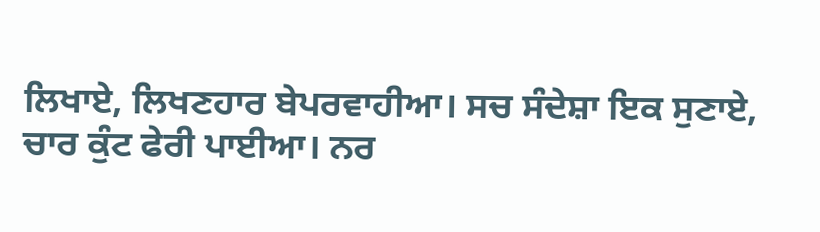ਲਿਖਾਏ, ਲਿਖਣਹਾਰ ਬੇਪਰਵਾਹੀਆ। ਸਚ ਸੰਦੇਸ਼ਾ ਇਕ ਸੁਣਾਏ, ਚਾਰ ਕੁੰਟ ਫੇਰੀ ਪਾਈਆ। ਨਰ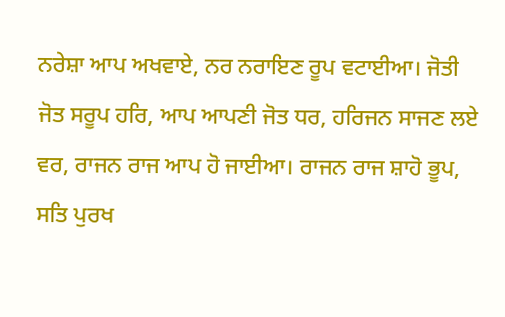ਨਰੇਸ਼ਾ ਆਪ ਅਖਵਾਏ, ਨਰ ਨਰਾਇਣ ਰੂਪ ਵਟਾਈਆ। ਜੋਤੀ ਜੋਤ ਸਰੂਪ ਹਰਿ, ਆਪ ਆਪਣੀ ਜੋਤ ਧਰ, ਹਰਿਜਨ ਸਾਜਣ ਲਏ ਵਰ, ਰਾਜਨ ਰਾਜ ਆਪ ਹੋ ਜਾਈਆ। ਰਾਜਨ ਰਾਜ ਸ਼ਾਹੋ ਭੂਪ, ਸਤਿ ਪੁਰਖ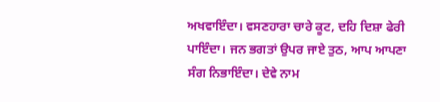ਅਖਵਾਇੰਦਾ। ਵਸਣਹਾਰਾ ਚਾਰੇ ਕੂਟ, ਦਹਿ ਦਿਸ਼ਾ ਫੇਰੀ ਪਾਇੰਦਾ। ਜਨ ਭਗਤਾਂ ਉਪਰ ਜਾਏ ਤੁਠ, ਆਪ ਆਪਣਾ ਸੰਗ ਨਿਭਾਇੰਦਾ। ਦੇਵੇ ਨਾਮ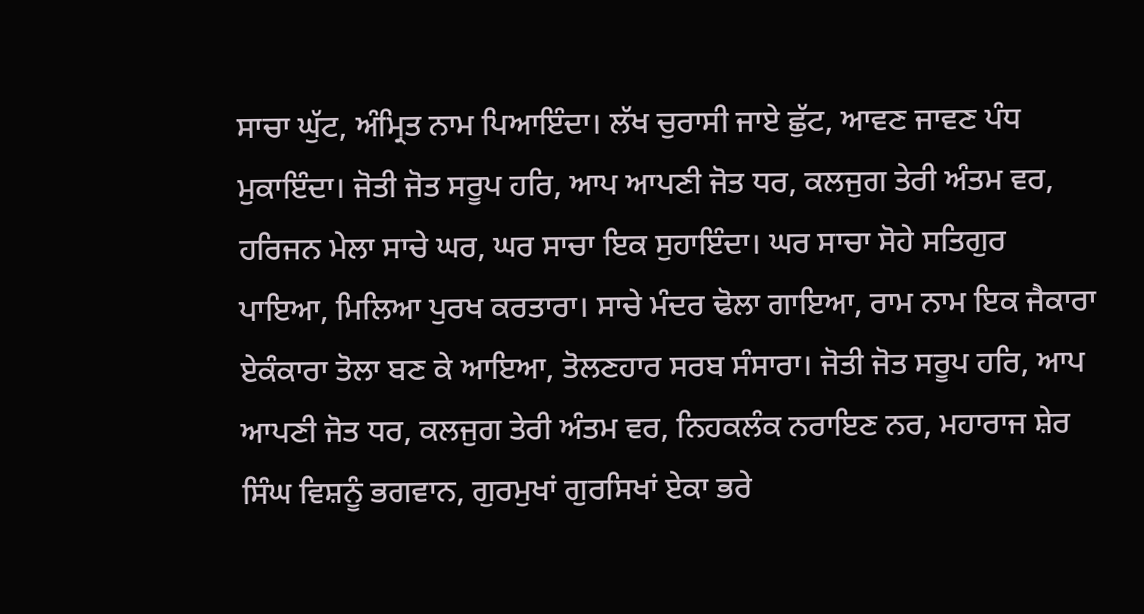ਸਾਚਾ ਘੁੱਟ, ਅੰਮ੍ਰਿਤ ਨਾਮ ਪਿਆਇੰਦਾ। ਲੱਖ ਚੁਰਾਸੀ ਜਾਏ ਛੁੱਟ, ਆਵਣ ਜਾਵਣ ਪੰਧ ਮੁਕਾਇੰਦਾ। ਜੋਤੀ ਜੋਤ ਸਰੂਪ ਹਰਿ, ਆਪ ਆਪਣੀ ਜੋਤ ਧਰ, ਕਲਜੁਗ ਤੇਰੀ ਅੰਤਮ ਵਰ, ਹਰਿਜਨ ਮੇਲਾ ਸਾਚੇ ਘਰ, ਘਰ ਸਾਚਾ ਇਕ ਸੁਹਾਇੰਦਾ। ਘਰ ਸਾਚਾ ਸੋਹੇ ਸਤਿਗੁਰ ਪਾਇਆ, ਮਿਲਿਆ ਪੁਰਖ ਕਰਤਾਰਾ। ਸਾਚੇ ਮੰਦਰ ਢੋਲਾ ਗਾਇਆ, ਰਾਮ ਨਾਮ ਇਕ ਜੈਕਾਰਾ ਏਕੰਕਾਰਾ ਤੋਲਾ ਬਣ ਕੇ ਆਇਆ, ਤੋਲਣਹਾਰ ਸਰਬ ਸੰਸਾਰਾ। ਜੋਤੀ ਜੋਤ ਸਰੂਪ ਹਰਿ, ਆਪ ਆਪਣੀ ਜੋਤ ਧਰ, ਕਲਜੁਗ ਤੇਰੀ ਅੰਤਮ ਵਰ, ਨਿਹਕਲੰਕ ਨਰਾਇਣ ਨਰ, ਮਹਾਰਾਜ ਸ਼ੇਰ ਸਿੰਘ ਵਿਸ਼ਨੂੰ ਭਗਵਾਨ, ਗੁਰਮੁਖਾਂ ਗੁਰਸਿਖਾਂ ਏਕਾ ਭਰੇ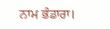ਨਾਮ ਭੰਡਾਰਾ।